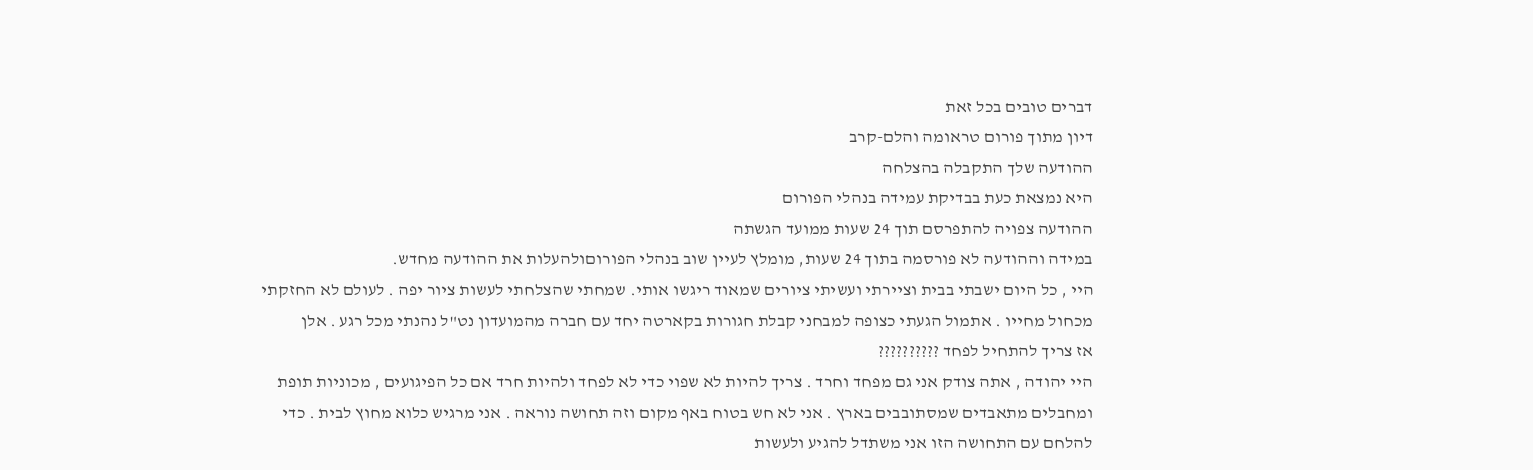דברים טובים בכל זאת
דיון מתוך פורום טראומה והלם-קרב
ההודעה שלך התקבלה בהצלחה
היא נמצאת כעת בבדיקת עמידה בנהלי הפורום
ההודעה צפויה להתפרסם תוך 24 שעות ממועד הגשתה
במידה וההודעה לא פורסמה בתוך 24 שעות, מומלץ לעיין שוב בנהלי הפורוםולהעלות את ההודעה מחדש.
היי , כל היום ישבתי בבית וציירתי ועשיתי ציורים שמאוד ריגשו אותי. שמחתי שהצלחתי לעשות ציור יפה . לעולם לא החזקתי מכחול מחייו . אתמול הגעתי כצופה למבחני קבלת חגורות בקארטה יחד עם חברה מהמועדון נט"ל נהנתי מכל רגע . אלן
אז צריך להתחיל לפחד ??????????
היי יהודה , אתה צודק אני גם מפחד וחרד . צריך להיות לא שפוי כדי לא לפחד ולהיות חרד אם כל הפיגועים , מכוניות תופת ומחבלים מתאבדים שמסתובבים בארץ . אני לא חש בטוח באף מקום וזה תחושה נוראה . אני מרגיש כלוא מחוץ לבית . כדי להלחם עם התחושה הזו אני משתדל להגיע ולעשות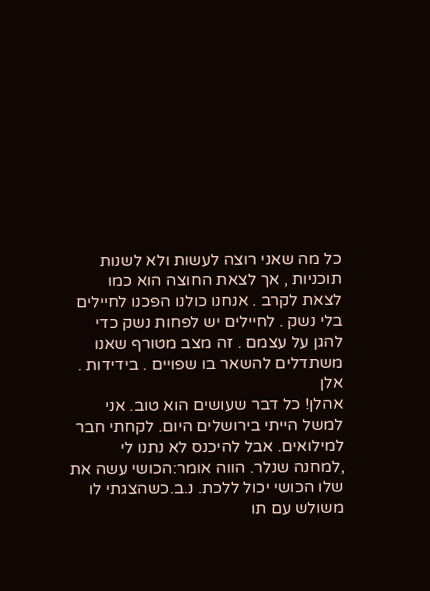כל מה שאני רוצה לעשות ולא לשנות תוכניות , אך לצאת החוצה הוא כמו לצאת לקרב . אנחנו כולנו הפכנו לחיילים בלי נשק . לחיילים יש לפחות נשק כדי להגן על עצמם . זה מצב מטורף שאנו משתדלים להשאר בו שפויים . בידידות . אלן
אהלן! כל דבר שעושים הוא טוב. אני למשל הייתי בירושלים היום. לקחתי חבר למילואים. אבל להיכנס לא נתנו לי ,למחנה שנלר. הווה אומר:הכושי עשה את שלו הכושי יכול ללכת. נ.ב.כשהצגתי לו משולש עם תו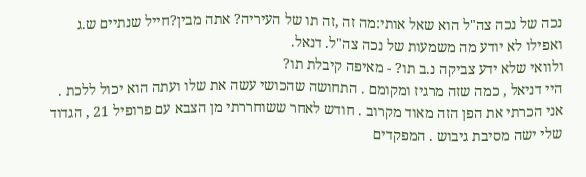נכה של נכה צה"ל הוא שאל אותי:מה זה ,זה תו של העיריה? אתה מבין?חייל שנתיים ש.ג ואפילו לא יודע מה משמעות של נכה צה"ל. דנאל.
ולוואי שלא ידע צביקה נ.ב תו? - מאיפה קיבלת תו?
היי דניאל , כמה שזה מרגיז ומקומם . התחושה שהכושי עשה את שלו ועתה הוא יכול ללכת . אני הכרתי את הפן הזה מאוד מקרוב . חודש לאחר ששוחררתי מן הצבא עם פרופיל 21 , הגדוד שלי ישה מסיבת גיבוש . המפקדים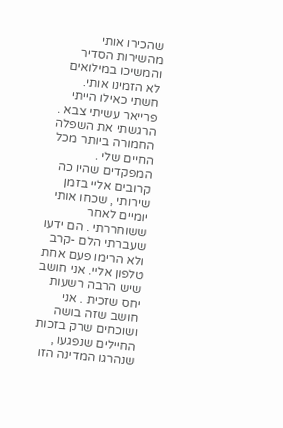שהכירו אותי מהשירות הסדיר והמשיכו במילואים לא הזמינו אותי. חשתי כאילו הייתי פרייאר עשיתי צבא . הרגשתי את השפלה החמורה ביותר מכל החיים שלי . המפקדים שהיו כה קרובים אליי בזמן שירותי , שכחו אותי יומיים לאחר ששוחררתי . הם ידעו שעברתי הלם -קרב ולא הרימו פעם אחת טלפון אליי. אני חושב שיש הרבה רשעות יחס שזכית . אני חושב שזה בושה ושוכחים שרק בזכות החיילים שנפגעו , שנהרגו המדינה הזו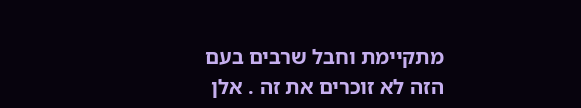מתקיימת וחבל שרבים בעם הזה לא זוכרים את זה . אלן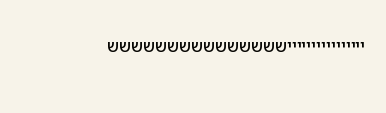ייייייייייייייייששששששששששששששש